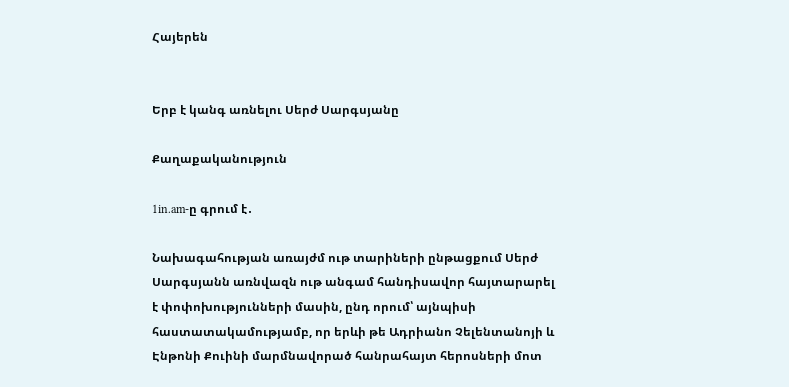Հայերեն


Երբ է կանգ առնելու Սերժ Սարգսյանը

Քաղաքականություն

1in.am-ը գրում է․

Նախագահության առայժմ ութ տարիների ընթացքում Սերժ Սարգսյանն առնվազն ութ անգամ հանդիսավոր հայտարարել է փոփոխությունների մասին, ընդ որում՝ այնպիսի հաստատակամությամբ, որ երևի թե Ադրիանո Չելենտանոյի և Էնթոնի Քուինի մարմնավորած հանրահայտ հերոսների մոտ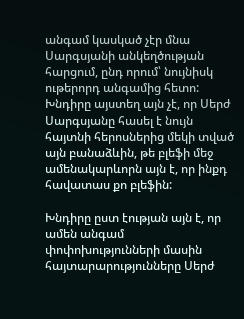անգամ կասկած չէր մնա Սարգսյանի անկեղծության հարցում, ընդ որում՝ նույնիսկ ութերորդ անգամից հետո: Խնդիրը այստեղ այն չէ, որ Սերժ Սարգսյանը հասել է նույն հայտնի հերոսներից մեկի տված այն բանաձևին, թե բլեֆի մեջ ամենակարևորն այն է, որ ինքդ հավատաս քո բլեֆին:

Խնդիրը ըստ էության այն է, որ ամեն անգամ փոփոխությունների մասին հայտարարությունները Սերժ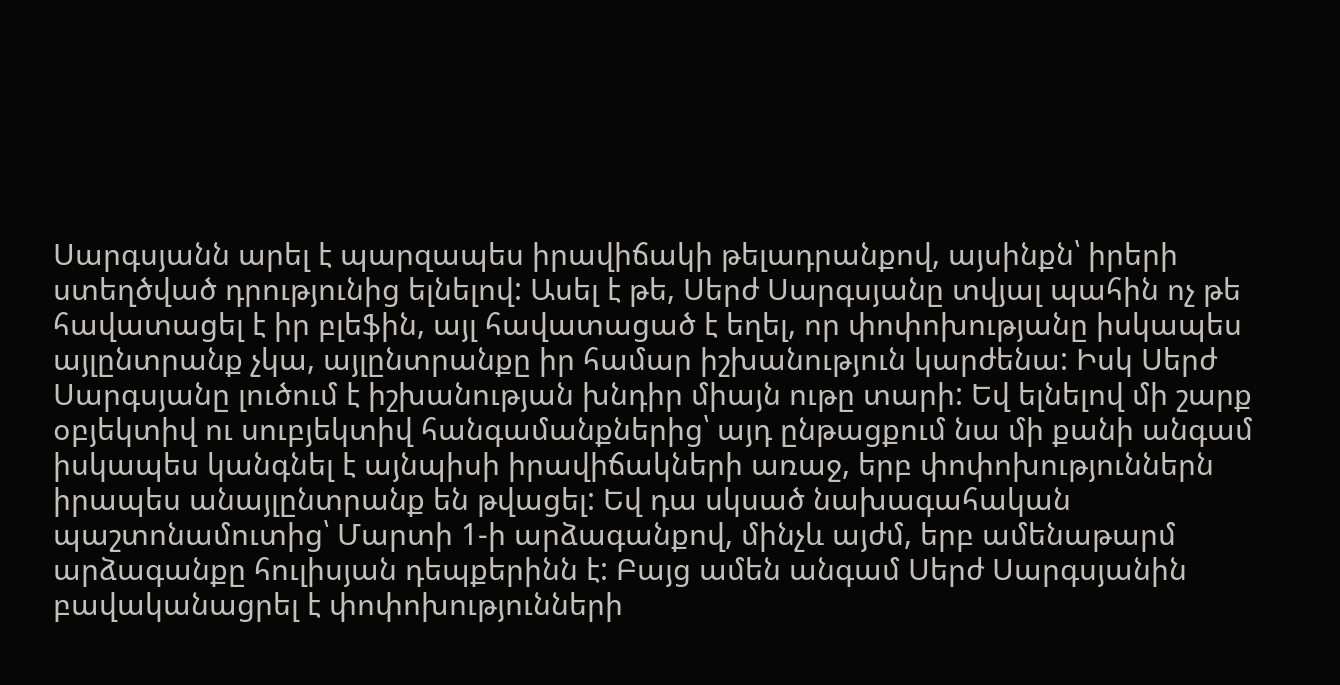Սարգսյանն արել է պարզապես իրավիճակի թելադրանքով, այսինքն՝ իրերի ստեղծված դրությունից ելնելով: Ասել է թե, Սերժ Սարգսյանը տվյալ պահին ոչ թե հավատացել է իր բլեֆին, այլ հավատացած է եղել, որ փոփոխությանը իսկապես այլընտրանք չկա, այլընտրանքը իր համար իշխանություն կարժենա: Իսկ Սերժ Սարգսյանը լուծում է իշխանության խնդիր միայն ութը տարի: Եվ ելնելով մի շարք օբյեկտիվ ու սուբյեկտիվ հանգամանքներից՝ այդ ընթացքում նա մի քանի անգամ իսկապես կանգնել է այնպիսի իրավիճակների առաջ, երբ փոփոխություններն իրապես անայլընտրանք են թվացել: Եվ դա սկսած նախագահական պաշտոնամուտից՝ Մարտի 1-ի արձագանքով, մինչև այժմ, երբ ամենաթարմ արձագանքը հուլիսյան դեպքերինն է: Բայց ամեն անգամ Սերժ Սարգսյանին բավականացրել է փոփոխությունների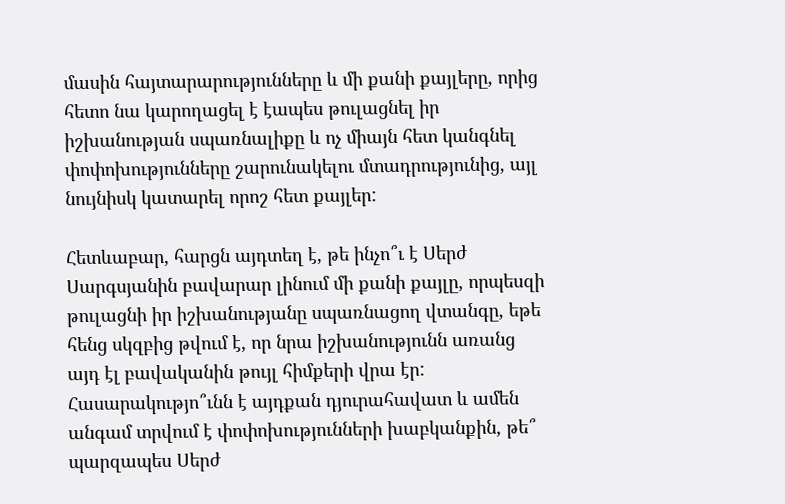մասին հայտարարությունները և մի քանի քայլերը, որից հետո նա կարողացել է էապես թուլացնել իր իշխանության սպառնալիքը և ոչ միայն հետ կանգնել փոփոխությունները շարունակելու մտադրությունից, այլ նույնիսկ կատարել որոշ հետ քայլեր:

Հետևաբար, հարցն այդտեղ է, թե ինչո՞ւ է Սերժ Սարգսյանին բավարար լինում մի քանի քայլը, որպեսզի թուլացնի իր իշխանությանը սպառնացող վտանգը, եթե հենց սկզբից թվում է, որ նրա իշխանությունն առանց այդ էլ բավականին թույլ հիմքերի վրա էր: Հասարակությո՞ւնն է այդքան դյուրահավատ և ամեն անգամ տրվում է փոփոխությունների խաբկանքին, թե՞ պարզապես Սերժ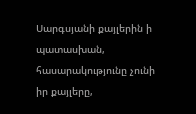Սարգսյանի քայլերին ի պատասխան, հասարակությունը չունի իր քայլերը,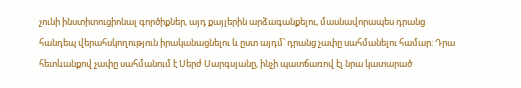չունի ինստիտուցիոնալ գործիքներ, այդ քայլերին արձագանքելու, մասնավորապես դրանց հանդեպ վերահսկողություն իրականացնելու և ըստ այդմ՝ դրանց չափը սահմանելու համար: Դրա հետևանքով չափը սահմանում է Սերժ Սարգսյանը, ինչի պատճառով էլ նրա կատարած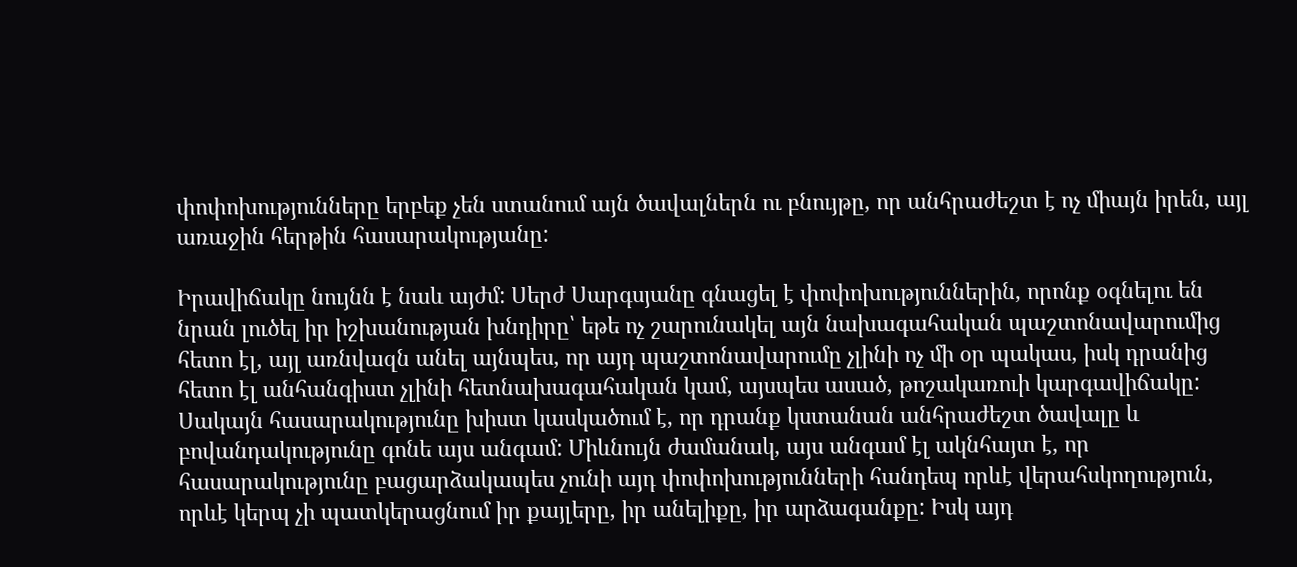փոփոխությունները երբեք չեն ստանում այն ծավալներն ու բնույթը, որ անհրաժեշտ է ոչ միայն իրեն, այլ առաջին հերթին հասարակությանը:

Իրավիճակը նույնն է նաև այժմ: Սերժ Սարգսյանը գնացել է փոփոխություններին, որոնք օգնելու են նրան լուծել իր իշխանության խնդիրը՝ եթե ոչ շարունակել այն նախագահական պաշտոնավարումից հետո էլ, այլ առնվազն անել այնպես, որ այդ պաշտոնավարումը չլինի ոչ մի օր պակաս, իսկ դրանից հետո էլ անհանգիստ չլինի հետնախագահական կամ, այսպես ասած, թոշակառուի կարգավիճակը: Սակայն հասարակությունը խիստ կասկածում է, որ դրանք կստանան անհրաժեշտ ծավալը և բովանդակությունը գոնե այս անգամ: Միևնույն ժամանակ, այս անգամ էլ ակնհայտ է, որ հասարակությունը բացարձակապես չունի այդ փոփոխությունների հանդեպ որևէ վերահսկողություն, որևէ կերպ չի պատկերացնում իր քայլերը, իր անելիքը, իր արձագանքը: Իսկ այդ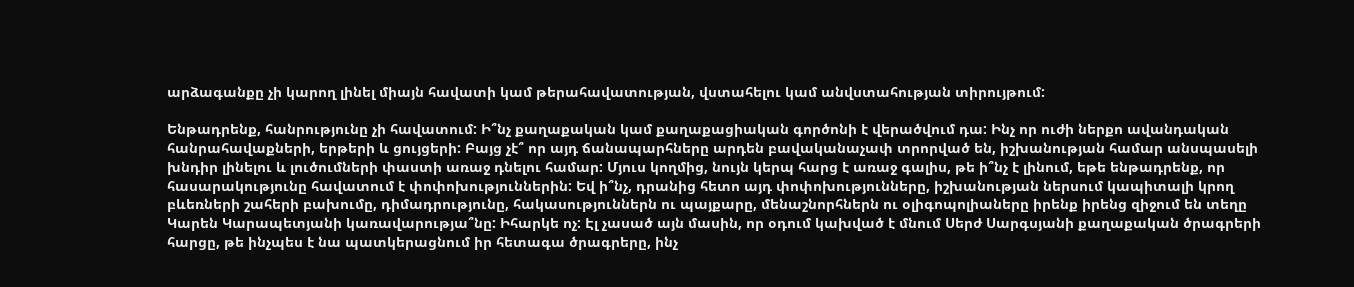արձագանքը չի կարող լինել միայն հավատի կամ թերահավատության, վստահելու կամ անվստահության տիրույթում:

Ենթադրենք, հանրությունը չի հավատում: Ի՞նչ քաղաքական կամ քաղաքացիական գործոնի է վերածվում դա: Ինչ որ ուժի ներքո ավանդական հանրահավաքների, երթերի և ցույցերի: Բայց չէ՞ որ այդ ճանապարհները արդեն բավականաչափ տրորված են, իշխանության համար անսպասելի խնդիր լինելու և լուծումների փաստի առաջ դնելու համար: Մյուս կողմից, նույն կերպ հարց է առաջ գալիս, թե ի՞նչ է լինում, եթե ենթադրենք, որ հասարակությունը հավատում է փոփոխություններին: Եվ ի՞նչ, դրանից հետո այդ փոփոխությունները, իշխանության ներսում կապիտալի կրող բևեռների շահերի բախումը, դիմադրությունը, հակասություններն ու պայքարը, մենաշնորհներն ու օլիգոպոլիաները իրենք իրենց զիջում են տեղը Կարեն Կարապետյանի կառավարությա՞նը: Իհարկե ոչ: Էլ չասած այն մասին, որ օդում կախված է մնում Սերժ Սարգսյանի քաղաքական ծրագրերի հարցը, թե ինչպես է նա պատկերացնում իր հետագա ծրագրերը, ինչ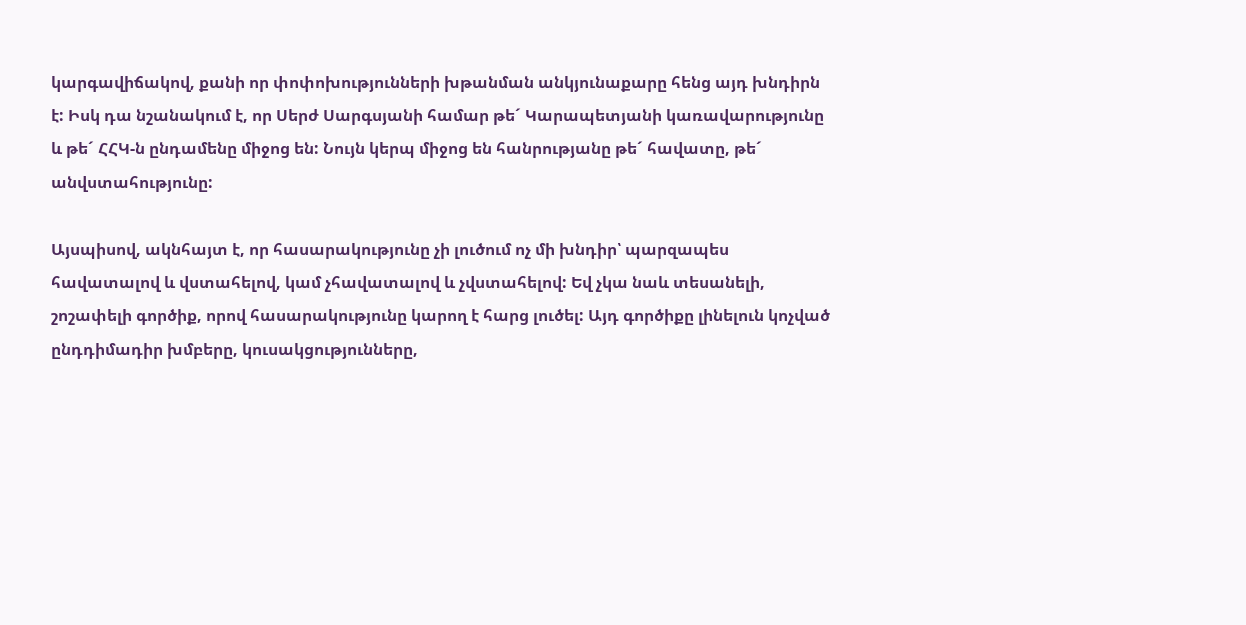կարգավիճակով, քանի որ փոփոխությունների խթանման անկյունաքարը հենց այդ խնդիրն է: Իսկ դա նշանակում է, որ Սերժ Սարգսյանի համար թե´ Կարապետյանի կառավարությունը և թե´ ՀՀԿ-ն ընդամենը միջոց են: Նույն կերպ միջոց են հանրությանը թե´ հավատը, թե´ անվստահությունը:

Այսպիսով, ակնհայտ է, որ հասարակությունը չի լուծում ոչ մի խնդիր՝ պարզապես հավատալով և վստահելով, կամ չհավատալով և չվստահելով: Եվ չկա նաև տեսանելի, շոշափելի գործիք, որով հասարակությունը կարող է հարց լուծել: Այդ գործիքը լինելուն կոչված ընդդիմադիր խմբերը, կուսակցությունները,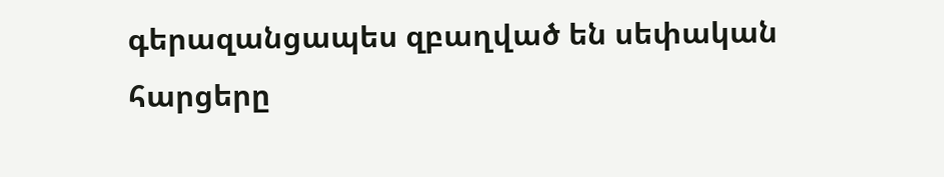գերազանցապես զբաղված են սեփական հարցերը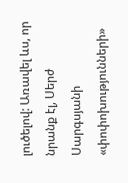լուծելով: Առավել ևս, որ նրանք էլ, Սերժ Սարգսյանի «փոփոխությունների»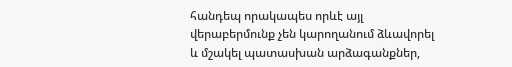հանդեպ որակապես որևէ այլ վերաբերմունք չեն կարողանում ձևավորել և մշակել պատասխան արձագանքներ,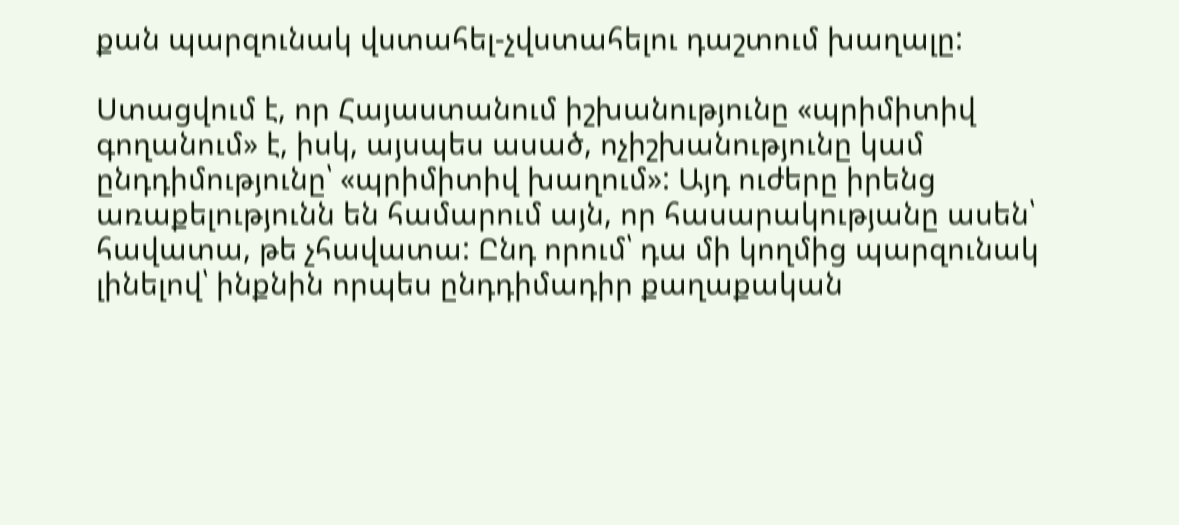քան պարզունակ վստահել-չվստահելու դաշտում խաղալը:

Ստացվում է, որ Հայաստանում իշխանությունը «պրիմիտիվ գողանում» է, իսկ, այսպես ասած, ոչիշխանությունը կամ ընդդիմությունը՝ «պրիմիտիվ խաղում»: Այդ ուժերը իրենց առաքելությունն են համարում այն, որ հասարակությանը ասեն՝ հավատա, թե չհավատա: Ընդ որում՝ դա մի կողմից պարզունակ լինելով՝ ինքնին որպես ընդդիմադիր քաղաքական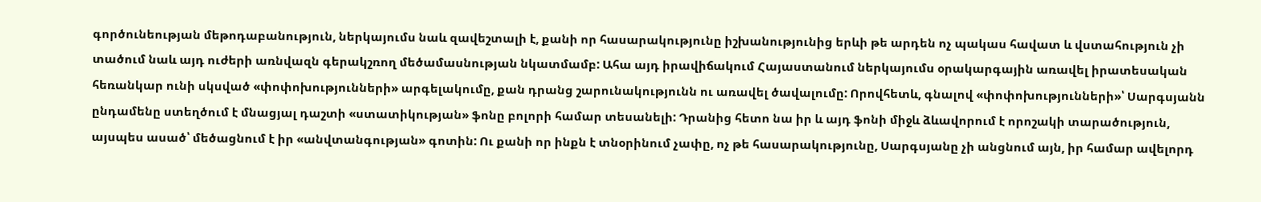գործունեության մեթոդաբանություն, ներկայումս նաև զավեշտալի է, քանի որ հասարակությունը իշխանությունից երևի թե արդեն ոչ պակաս հավատ և վստահություն չի տածում նաև այդ ուժերի առնվազն գերակշռող մեծամասնության նկատմամբ: Ահա այդ իրավիճակում Հայաստանում ներկայումս օրակարգային առավել իրատեսական հեռանկար ունի սկսված «փոփոխությունների» արգելակումը, քան դրանց շարունակությունն ու առավել ծավալումը: Որովհետև, գնալով «փոփոխությունների»՝ Սարգսյանն ընդամենը ստեղծում է մնացյալ դաշտի «ստատիկության» ֆոնը բոլորի համար տեսանելի: Դրանից հետո նա իր և այդ ֆոնի միջև ձևավորում է որոշակի տարածություն, այսպես ասած՝ մեծացնում է իր «անվտանգության» գոտին: Ու քանի որ ինքն է տնօրինում չափը, ոչ թե հասարակությունը, Սարգսյանը չի անցնում այն, իր համար ավելորդ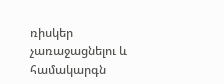ռիսկեր չառաջացնելու և համակարգն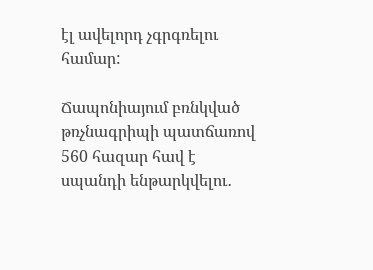էլ ավելորդ չգրգռելու համար:

Ճապոնիայում բռնկված թռչնագրիպի պատճառով 560 հազար հավ է սպանդի ենթարկվելու․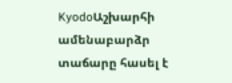KyodoԱշխարհի ամենաբարձր տաճարը հասել է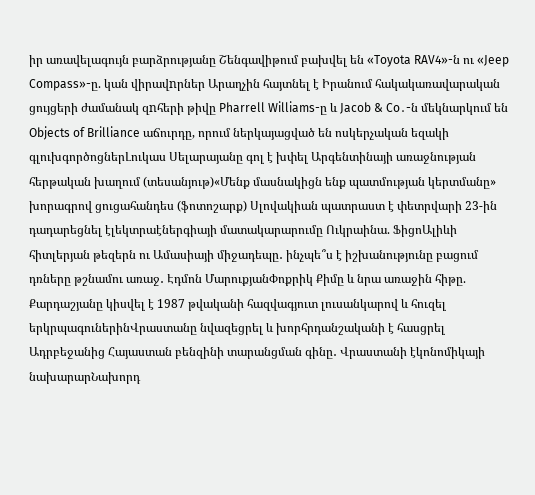իր առավելագույն բարձրությանը Շենգավիթում բախվել են «Toyota RAV4»-ն ու «Jeep Compass»-ը. կան վիրավnրներ Արաղչին հայտնել է Իրանում հակակառավարական ցույցերի ժամանակ զnհերի թիվը Pharrell Williams-ը և Jacob & Co․-ն մեկնարկում են Objects of Brilliance աճուրդը, որում ներկայացված են ոսկերչական եզակի գլուխգործոցներԼուկաս Սելարայանը գոլ է խփել Արգենտինայի առաջնության հերթական խաղում (տեսանյութ)«Մենք մասնակիցն ենք պատմության կերտմանը» խորագրով ցուցահանդես (ֆոտոշարք) Սլովակիան պատրաստ է փետրվարի 23-ին դադարեցնել էլեկտրաէներգիայի մատակարարումը Ուկրաինա. ՖիցոԱլիևի հիտլերյան թեզերն ու Ամասիայի միջադեպը․ ինչպե՞ս է իշխանությունը բացում դռները թշնամու առաջ․ Էդմոն ՄարուքյանՓոքրիկ Քիմը և նրա առաջին հիթը. Քարդաշյանը կիսվել է 1987 թվականի հազվագյուտ լուսանկարով և հուզել երկրպագուներինՎրաստանը նվազեցրել և խորհրդանշականի է հասցրել Ադրբեջանից Հայաստան բենզինի տարանցման գինը․ Վրաստանի էկոնոմիկայի նախարարՆախորդ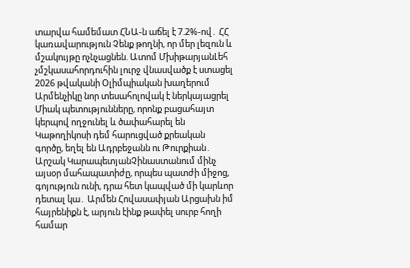տարվա համեմատ ՀՆԱ-ն աճել է 7.2%-ով․ ՀՀ կառավարություն Չենք թողնի, որ մեր լեզուն և մշակույթը ոչնչացնեն. Ատոմ ՄխիթարյանԼեհ չմշկասահորդուհին լուրջ վնասվածք է ստացել 2026 թվականի Օլիմպիական խաղերում Արմենչիկը նոր տեսահոլովակ է ներկայացրել Միակ պետությունները, որոնք բացահայտ կերպով ողջունել և ծափահարել են Կաթողիկոսի դեմ հարուցված քրեական գործը, եղել են Ադրբեջանն ու Թուրքիան․ Արշակ ԿարապետյանՉինաստանում մինչ այսօր մահապատիժը, որպես պատժի միջոց, գոյություն ունի, դրա հետ կապված մի կարևոր դետալ կա․ Արմեն Հովասափյան Արցախն իմ հայրենիքն է, արյուն էինք թափել սուրբ հողի համար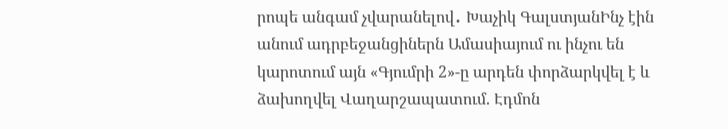րոպե անգամ չվարանելով․ Խաչիկ ԳալստյանԻնչ էին անում ադրբեջանցիներն Ամասիայում ու ինչու են կարոտում այն «Գյումրի 2»-ը արդեն փորձարկվել է և ձախողվել Վաղարշապատում. Էդմոն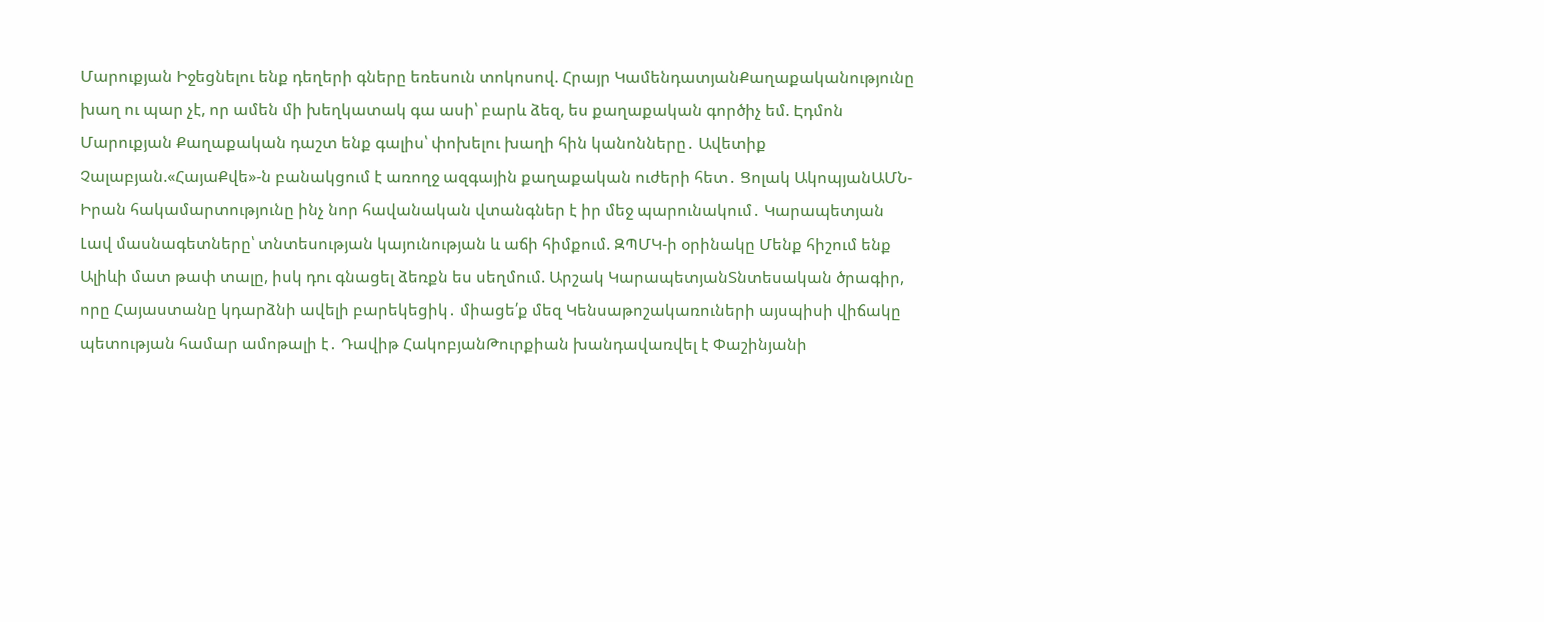Մարուքյան Իջեցնելու ենք դեղերի գները եռեսուն տոկոսով. Հրայր ԿամենդատյանՔաղաքականությունը խաղ ու պար չէ, որ ամեն մի խեղկատակ գա ասի՝ բարև ձեզ, ես քաղաքական գործիչ եմ. Էդմոն Մարուքյան Քաղաքական դաշտ ենք գալիս՝ փոխելու խաղի հին կանոնները․ Ավետիք Չալաբյան.«ՀայաՔվե»-ն բանակցում է առողջ ազգային քաղաքական ուժերի հետ․ Ցոլակ ԱկոպյանԱՄՆ- Իրան հակամարտությունը ինչ նոր հավանական վտանգներ է իր մեջ պարունակում․ Կարապետյան Լավ մասնագետները՝ տնտեսության կայունության և աճի հիմքում. ԶՊՄԿ-ի օրինակը Մենք հիշում ենք Ալիևի մատ թափ տալը, իսկ դու գնացել ձեռքն ես սեղմում. Արշակ ԿարապետյանՏնտեսական ծրագիր, որը Հայաստանը կդարձնի ավելի բարեկեցիկ․ միացե՛ք մեզ Կենսաթոշակառուների այսպիսի վիճակը պետության համար ամոթալի է․ Դավիթ ՀակոբյանԹուրքիան խանդավառվել է Փաշինյանի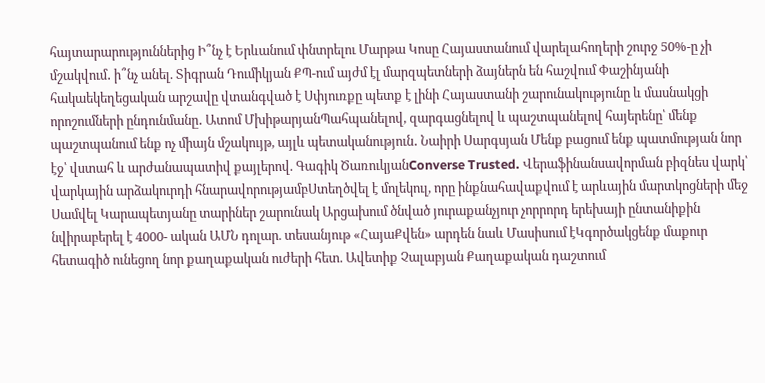հայտարարություններից Ի՞նչ է Երևանում փնտրելու Մարթա Կոսը Հայաստանում վարելահողերի շուրջ 50%-ը չի մշակվում․ ի՞նչ անել. Տիգրան Դումիկյան ՔՊ-ում այժմ էլ մարզպետների ձայներն են հաշվում Փաշինյանի հակաեկեղեցական արշավը վտանգված է Սփյուռքը պետք է լինի Հայաստանի շարունակությունը և մասնակցի որոշումների ընդունմանը․ Ատոմ ՄխիթարյանՊահպանելով, զարգացնելով և պաշտպանելով հայերենը՝ մենք պաշտպանում ենք ոչ միայն մշակույթ, այլև պետականություն․ Նաիրի Սարգսյան Մենք բացում ենք պատմության նոր էջ՝ վստահ և արժանապատիվ քայլերով. Գագիկ ԾառուկյանConverse Trusted. Վերաֆինանսավորման բիզնես վարկ՝ վարկային արձակուրդի հնարավորությամբՍտեղծվել է մոլեկուլ, որը ինքնահավաքվում է արևային մարտկոցների մեջ Սամվել Կարապետյանը տարիներ շարունակ Արցախում ծնված յուրաքանչյուր չորրորդ երեխայի ընտանիքին նվիրաբերել է 4000- ական ԱՄՆ դոլար. տեսանյութ «ՀայաՔվեն» արդեն նաև Մասիսում էԿգործակցենք մաքուր հետագիծ ունեցող նոր քաղաքական ուժերի հետ. Ավետիք Չալաբյան Քաղաքական դաշտում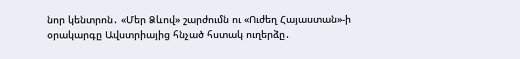նոր կենտրոն․ «Մեր Ձևով» շարժումն ու «Ուժեղ Հայաստան»-ի օրակարգը Ավստրիայից հնչած հստակ ուղերձը․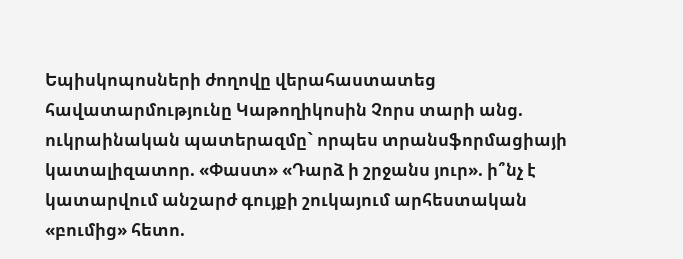Եպիսկոպոսների ժողովը վերահաստատեց հավատարմությունը Կաթողիկոսին Չորս տարի անց. ուկրաինական պատերազմը` որպես տրանսֆորմացիայի կատալիզատոր. «Փաստ» «Դարձ ի շրջանս յուր». ի՞նչ է կատարվում անշարժ գույքի շուկայում արհեստական «բումից» հետո.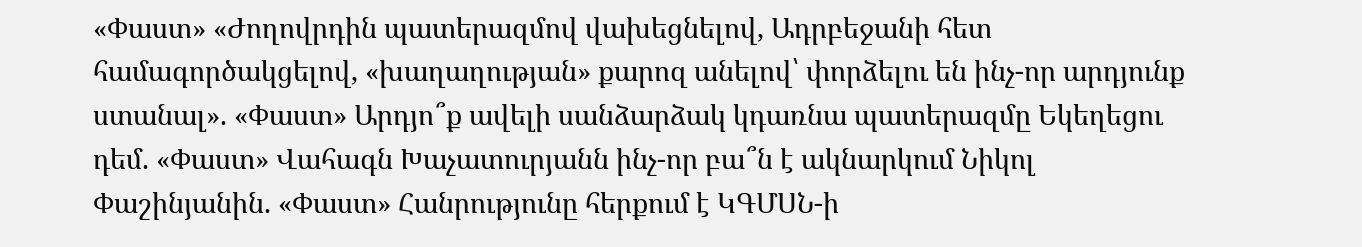«Փաստ» «Ժողովրդին պատերազմով վախեցնելով, Ադրբեջանի հետ համագործակցելով, «խաղաղության» քարոզ անելով՝ փորձելու են ինչ-որ արդյունք ստանալ». «Փաստ» Արդյո՞ք ավելի սանձարձակ կդառնա պատերազմը Եկեղեցու դեմ. «Փաստ» Վահագն Խաչատուրյանն ինչ-որ բա՞ն է ակնարկում Նիկոլ Փաշինյանին. «Փաստ» Հանրությունը հերքում է ԿԳՄՍՆ-ի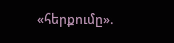«հերքումը».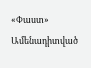«Փաստ»
Ամենադիտված